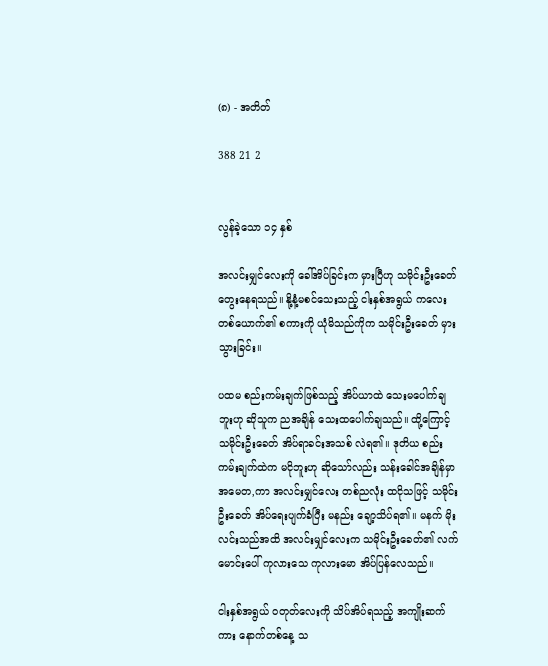(၈) - အတိတ်

388 21 2


လွန်ခဲ့သော ၁၄ နှစ်

အလင်းမျှင်လေးကို ခေါ်အိပ်ခြင်းက မှားပြီဟု သမိုင်းဦးခေတ် တွေးနေရသည်။ နို့နံ့မစင်သေးသည့် ငါးနှစ်အရွယ် ကလေးတစ်ယောက်၏ စကားကို ယုံမိသည်ကိုက သမိုင်းဦးခေတ် မှားသွားခြင်း။

ပထမ စည်းကမ်းချက်ဖြစ်သည့် အိပ်ယာထဲ သေးမပေါက်ချဘူးဟု ဆိုသူက ညအချိန် သေးထပေါက်ချသည်။ ထို့ကြောင့် သမိုင်းဦးခေတ် အိပ်ရာခင်းအသစ် လဲရ၏။ ဒုတိယ စည်းကမ်းချက်ထဲက မငိုဘူးဟု ဆိုသော်လည်း သန်းခေါင်အချိန်မှာ အမေတ,ကာ အလင်းမျှင်လေး တစ်ညလုံး ထငိုသဖြင့် သမိုင်းဦးခေတ် အိပ်ရေးပျက်ခံပြီး မနည်း ချော့သိပ်ရ၏။ မနက် မိုးလင်းသည်အထိ အလင်းမျှင်လေးက သမိုင်းဦးခေတ်၏ လက်မောင်းပေါ် ကုလားသေ ကုလားမော အိပ်ပြန်လေသည်။

ငါးနှစ်အရွယ် ဝတုတ်လေးကို သိပ်အိပ်ရသည့် အကျိုးဆက်ကား နောက်တစ်နေ့ သ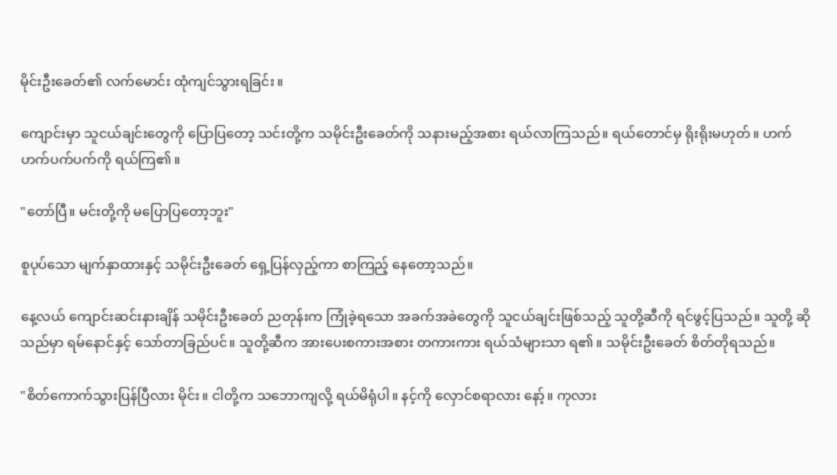မိုင်းဦးခေတ်၏ လက်မောင်း ထုံကျင်သွားရခြင်း။

ကျောင်းမှာ သူငယ်ချင်းတွေကို ပြောပြတော့ သင်းတို့က သမိုင်းဦးခေတ်ကို သနားမည့်အစား ရယ်လာကြသည်။ ရယ်တောင်မှ ရိုးရိုးမဟုတ်။ ဟက်ဟက်ပက်ပက်ကို ရယ်ကြ၏။

"တော်ပြီ။ မင်းတို့ကို မပြောပြတော့ဘူး"

စူပုပ်သော မျက်နှာထားနှင့် သမိုင်းဦးခေတ် ရှေ့ပြန်လှည့်ကာ စာကြည့် နေတော့သည်။

နေ့လယ် ကျောင်းဆင်းနားချိန် သမိုင်းဦးခေတ် ညတုန်းက ကြုံ‌ခဲ့ရသော အခက်အခဲတွေကို သူငယ်ချင်းဖြစ်သည့် သူတို့ဆီကို ရင်ဖွင့်ပြသည်။ သူတို့ ဆိုသည်မှာ ရမ်နောင်နှင့် သော်တာခြည်ပင်။ သူတို့ဆီက အားပေးစကားအစား တကားကား ရယ်သံများသာ ရ၏။ သမိုင်းဦးခေတ် စိတ်တိုရသည်။

"စိတ်ကောက်သွားပြန်ပြီလား မိုင်း။ ငါတို့က သဘောကျလို့ ရယ်မိရုံပါ။ နင့်ကို လှောင်စရာလား နော့်။ ကုလား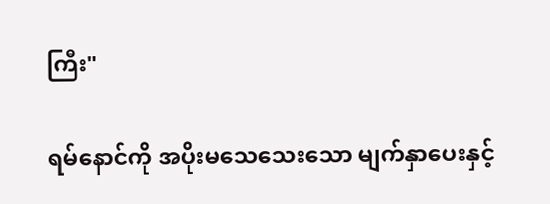ကြီး"

ရမ်နောင်ကို အပိုးမသေသေးသော မျက်နှာပေးနှင့်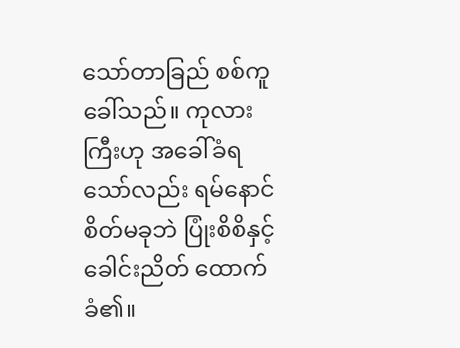သော်တာခြည် စစ်ကူခေါ်သည်။ ကုလားကြီးဟု အခေါ်ခံရသော်လည်း ရမ်နောင် စိတ်မခုဘဲ ပြုံးစိစိနှင့် ခေါင်းညိတ် ထောက်ခံ၏။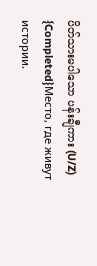ပိတ်သားမပါသော ပန်းချီကား (U/Z) {Completed}Место, где живут истории.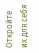Откройте их для себя